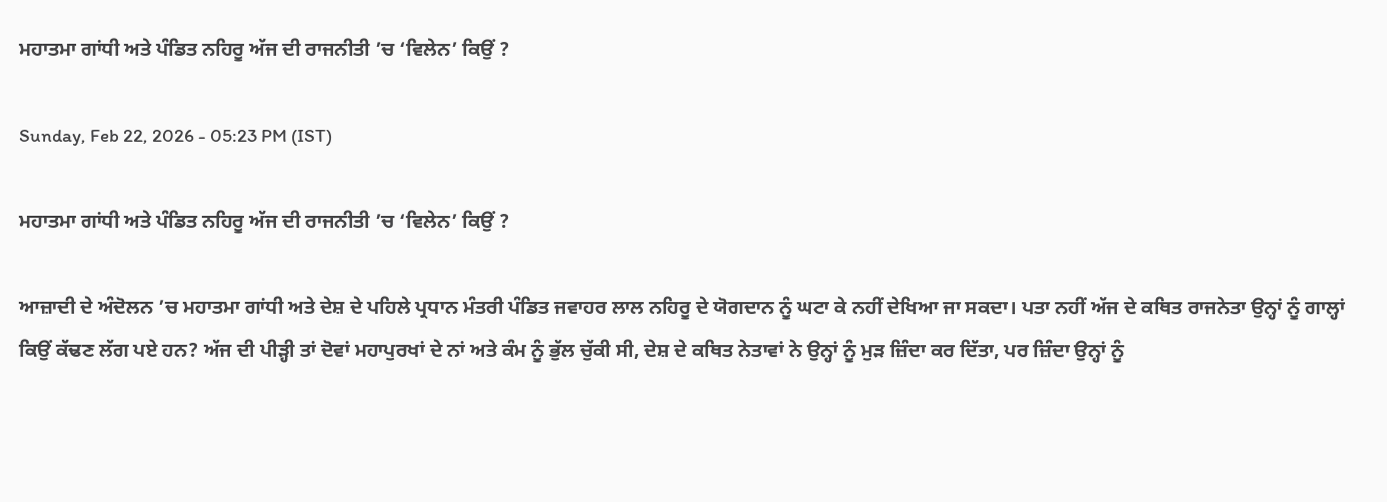ਮਹਾਤਮਾ ਗਾਂਧੀ ਅਤੇ ਪੰਡਿਤ ਨਹਿਰੂ ਅੱਜ ਦੀ ਰਾਜਨੀਤੀ ’ਚ ‘ਵਿਲੇਨ’ ਕਿਉਂ ?

Sunday, Feb 22, 2026 - 05:23 PM (IST)

ਮਹਾਤਮਾ ਗਾਂਧੀ ਅਤੇ ਪੰਡਿਤ ਨਹਿਰੂ ਅੱਜ ਦੀ ਰਾਜਨੀਤੀ ’ਚ ‘ਵਿਲੇਨ’ ਕਿਉਂ ?

ਆਜ਼ਾਦੀ ਦੇ ਅੰਦੋਲਨ ’ਚ ਮਹਾਤਮਾ ਗਾਂਧੀ ਅਤੇ ਦੇਸ਼ ਦੇ ਪਹਿਲੇ ਪ੍ਰਧਾਨ ਮੰਤਰੀ ਪੰਡਿਤ ਜਵਾਹਰ ਲਾਲ ਨਹਿਰੂ ਦੇ ਯੋਗਦਾਨ ਨੂੰ ਘਟਾ ਕੇ ਨਹੀਂ ਦੇਖਿਆ ਜਾ ਸਕਦਾ। ਪਤਾ ਨਹੀਂ ਅੱਜ ਦੇ ਕਥਿਤ ਰਾਜਨੇਤਾ ਉਨ੍ਹਾਂ ਨੂੰ ਗਾਲ੍ਹਾਂ ਕਿਉਂ ਕੱਢਣ ਲੱਗ ਪਏ ਹਨ? ਅੱਜ ਦੀ ਪੀੜ੍ਹੀ ਤਾਂ ਦੋਵਾਂ ਮਹਾਪੁਰਖਾਂ ਦੇ ਨਾਂ ਅਤੇ ਕੰਮ ਨੂੰ ਭੁੱਲ ਚੁੱਕੀ ਸੀ, ਦੇਸ਼ ਦੇ ਕਥਿਤ ਨੇਤਾਵਾਂ ਨੇ ਉਨ੍ਹਾਂ ਨੂੰ ਮੁੜ ਜ਼ਿੰਦਾ ਕਰ ਦਿੱਤਾ, ਪਰ ਜ਼ਿੰਦਾ ਉਨ੍ਹਾਂ ਨੂੰ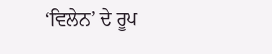‘ਵਿਲੇਨ’ ਦੇ ਰੂਪ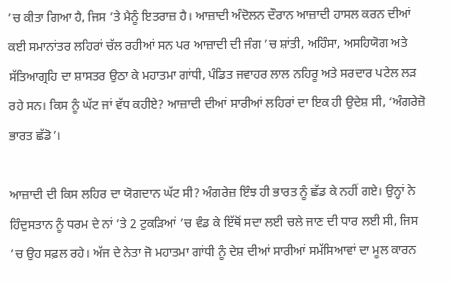’ਚ ਕੀਤਾ ਗਿਆ ਹੈ, ਜਿਸ ’ਤੇ ਮੈਨੂੰ ਇਤਰਾਜ਼ ਹੈ। ਆਜ਼ਾਦੀ ਅੰਦੋਲਨ ਦੌਰਾਨ ਆਜ਼ਾਦੀ ਹਾਸਲ ਕਰਨ ਦੀਆਂ ਕਈ ਸਮਾਨਾਂਤਰ ਲਹਿਰਾਂ ਚੱਲ ਰਹੀਆਂ ਸਨ ਪਰ ਆਜ਼ਾਦੀ ਦੀ ਜੰਗ ’ਚ ਸ਼ਾਂਤੀ, ਅਹਿੰਸਾ, ਅਸਹਿਯੋਗ ਅਤੇ ਸੱਤਿਆਗ੍ਰਹਿ ਦਾ ਸ਼ਾਸਤਰ ਉਠਾ ਕੇ ਮਹਾਤਮਾ ਗਾਂਧੀ, ਪੰਡਿਤ ਜਵਾਹਰ ਲਾਲ ਨਹਿਰੂ ਅਤੇ ਸਰਦਾਰ ਪਟੇਲ ਲੜ ਰਹੇ ਸਨ। ਕਿਸ ਨੂੰ ਘੱਟ ਜਾਂ ਵੱਧ ਕਹੀਏ? ਆਜ਼ਾਦੀ ਦੀਆਂ ਸਾਰੀਆਂ ਲਹਿਰਾਂ ਦਾ ਇਕ ਹੀ ਉਦੇਸ਼ ਸੀ, ‘ਅੰਗਰੇਜ਼ੋ ਭਾਰਤ ਛੱਡੋ’।

ਆਜ਼ਾਦੀ ਦੀ ਕਿਸ ਲਹਿਰ ਦਾ ਯੋਗਦਾਨ ਘੱਟ ਸੀ? ਅੰਗਰੇਜ਼ ਇੰਝ ਹੀ ਭਾਰਤ ਨੂੰ ਛੱਡ ਕੇ ਨਹੀਂ ਗਏ। ਉਨ੍ਹਾਂ ਨੇ ਹਿੰਦੁਸਤਾਨ ਨੂੰ ਧਰਮ ਦੇ ਨਾਂ ’ਤੇ 2 ਟੁਕੜਿਆਂ ’ਚ ਵੰਡ ਕੇ ਇੱਥੋਂ ਸਦਾ ਲਈ ਚਲੇ ਜਾਣ ਦੀ ਧਾਰ ਲਈ ਸੀ, ਜਿਸ ’ਚ ਉਹ ਸਫ਼ਲ ਰਹੇ। ਅੱਜ ਦੇ ਨੇਤਾ ਜੋ ਮਹਾਤਮਾ ਗਾਂਧੀ ਨੂੰ ਦੇਸ਼ ਦੀਆਂ ਸਾਰੀਆਂ ਸਮੱਸਿਆਵਾਂ ਦਾ ਮੂਲ ਕਾਰਨ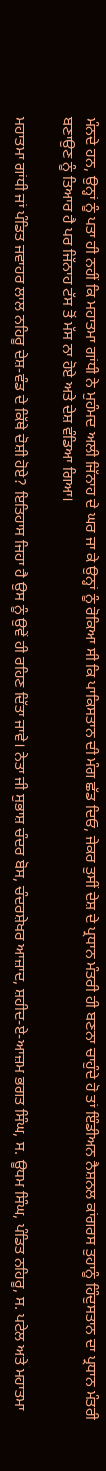ਮੰਨਦੇ ਹਨ, ਉਨ੍ਹਾਂ ਨੂੰ ਪਤਾ ਹੀ ਨਹੀਂ ਕਿ ਮਹਾਤਮਾ ਗਾਂਧੀ ਨੇ ਮੁਹੰਮਦ ਅਲੀ ਜਿੱਨਾਹ ਦੇ ਘਰ ਜਾ ਕੇ ਉਨ੍ਹਾਂ ਨੂੰ ਰੋਕਿਆ ਸੀ ਕਿ ਪਾਕਿਸਤਾਨ ਦੀ ਮੰਗ ਛੱਡ ਦਿਓ, ਜੇਕਰ ਤੁਸੀਂ ਦੇਸ਼ ਦੇ ਪ੍ਰਧਾਨ ਮੰਤਰੀ ਹੀ ਬਣਨਾ ਚਾਹੁੰਦੇ ਹੋ ਤਾਂ ਇੰਡੀਅਨ ਨੈਸ਼ਨਲ ਕਾਂਗਰਸ ਤੁਹਾਨੂੰ ਹਿੰਦੁਸਤਾਨ ਦਾ ਪ੍ਰਧਾਨ ਮੰਤਰੀ ਬਣਾਉਣ ਨੂੰ ਤਿਆਰ ਹੈ ਪਰ ਜਿੱਨਾਹ ਟੱਸ ਤੋਂ ਮੱਸ ਨਾ ਹੋਏ ਅਤੇ ਦੇਸ਼ ਵੰਡਿਆ ਗਿਆ।

ਮਹਾਤਮਾ ਗਾਂਧੀ ਜਾਂ ਪੰਡਿਤ ਜਵਾਹਰ ਲਾਲ ਨਹਿਰੂ ਦੇਸ਼-ਵੰਡ ਦੇ ਕਿੱਥੇ ਦੋਸ਼ੀ ਹੋਏ? ਇਤਿਹਾਸ ਜਿਹਾ ਹੈ ਉਸ ਨੂੰ ਉਵੇਂ ਹੀ ਰਹਿਣ ਦਿੱਤਾ ਜਾਵੇ। ਨੇਤਾ ਜੀ ਸੁਭਾਸ਼ ਚੰਦਰ ਬੋਸ, ਚੰਦਰਸ਼ੇਖਰ ਆਜ਼ਾਦ, ਸ਼ਹੀਦ-ਏ-ਆਜ਼ਮ ਭਗਤ ਸਿੰਘ, ਸ. ਊਧਮ ਸਿੰਘ, ਪੰਡਿਤ ਨਹਿਰੂ, ਸ. ਪਟੇਲ ਅਤੇ ਮਹਾਤਮਾ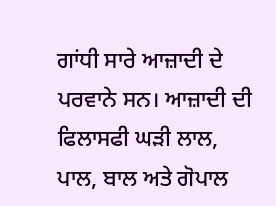ਗਾਂਧੀ ਸਾਰੇ ਆਜ਼ਾਦੀ ਦੇ ਪਰਵਾਨੇ ਸਨ। ਆਜ਼ਾਦੀ ਦੀ ਫਿਲਾਸਫੀ ਘੜੀ ਲਾਲ, ਪਾਲ, ਬਾਲ ਅਤੇ ਗੋਪਾਲ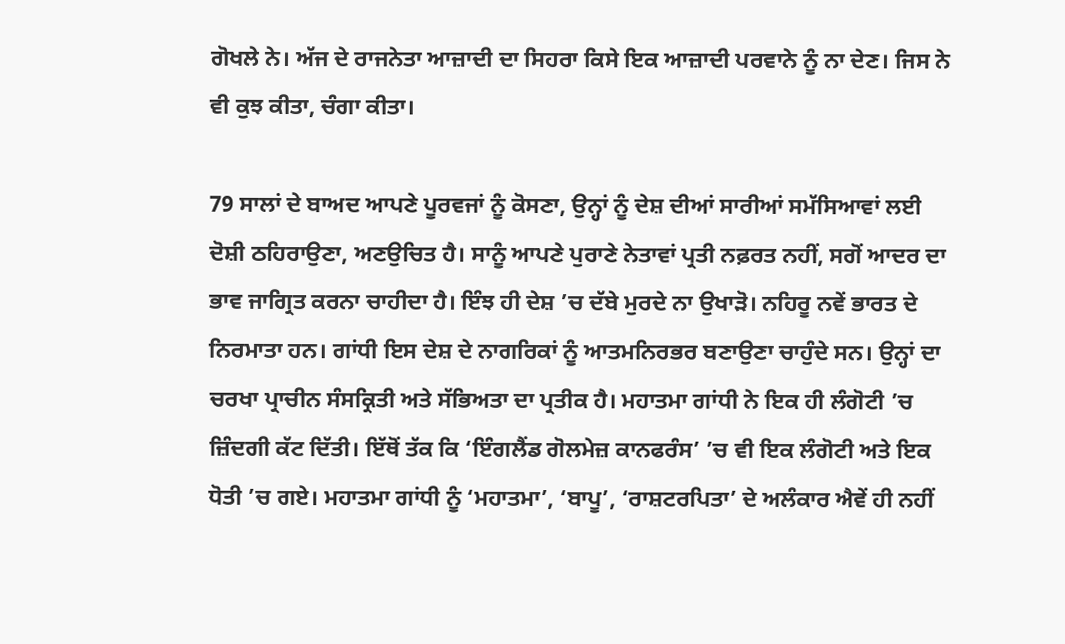ਗੋਖਲੇ ਨੇ। ਅੱਜ ਦੇ ਰਾਜਨੇਤਾ ਆਜ਼ਾਦੀ ਦਾ ਸਿਹਰਾ ਕਿਸੇ ਇਕ ਆਜ਼ਾਦੀ ਪਰਵਾਨੇ ਨੂੰ ਨਾ ਦੇਣ। ਜਿਸ ਨੇ ਵੀ ਕੁਝ ਕੀਤਾ, ਚੰਗਾ ਕੀਤਾ।

79 ਸਾਲਾਂ ਦੇ ਬਾਅਦ ਆਪਣੇ ਪੂਰਵਜਾਂ ਨੂੰ ਕੋਸਣਾ, ਉਨ੍ਹਾਂ ਨੂੰ ਦੇਸ਼ ਦੀਆਂ ਸਾਰੀਆਂ ਸਮੱਸਿਆਵਾਂ ਲਈ ਦੋਸ਼ੀ ਠਹਿਰਾਉਣਾ, ਅਣਉਚਿਤ ਹੈ। ਸਾਨੂੰ ਆਪਣੇ ਪੁਰਾਣੇ ਨੇਤਾਵਾਂ ਪ੍ਰਤੀ ਨਫ਼ਰਤ ਨਹੀਂ, ਸਗੋਂ ਆਦਰ ਦਾ ਭਾਵ ਜਾਗ੍ਰਿਤ ਕਰਨਾ ਚਾਹੀਦਾ ਹੈ। ਇੰਝ ਹੀ ਦੇਸ਼ ’ਚ ਦੱਬੇ ਮੁਰਦੇ ਨਾ ਉਖਾੜੋ। ਨਹਿਰੂ ਨਵੇਂ ਭਾਰਤ ਦੇ ਨਿਰਮਾਤਾ ਹਨ। ਗਾਂਧੀ ਇਸ ਦੇਸ਼ ਦੇ ਨਾਗਰਿਕਾਂ ਨੂੰ ਆਤਮਨਿਰਭਰ ਬਣਾਉਣਾ ਚਾਹੁੰਦੇ ਸਨ। ਉਨ੍ਹਾਂ ਦਾ ਚਰਖਾ ਪ੍ਰਾਚੀਨ ਸੰਸਕ੍ਰਿਤੀ ਅਤੇ ਸੱਭਿਅਤਾ ਦਾ ਪ੍ਰਤੀਕ ਹੈ। ਮਹਾਤਮਾ ਗਾਂਧੀ ਨੇ ਇਕ ਹੀ ਲੰਗੋਟੀ ’ਚ ਜ਼ਿੰਦਗੀ ਕੱਟ ਦਿੱਤੀ। ਇੱਥੋਂ ਤੱਕ ਕਿ ‘ਇੰਗਲੈਂਡ ਗੋਲਮੇਜ਼ ਕਾਨਫਰੰਸ’ ’ਚ ਵੀ ਇਕ ਲੰਗੋਟੀ ਅਤੇ ਇਕ ਧੋਤੀ ’ਚ ਗਏ। ਮਹਾਤਮਾ ਗਾਂਧੀ ਨੂੰ ‘ਮਹਾਤਮਾ’, ‘ਬਾਪੂ’, ‘ਰਾਸ਼ਟਰਪਿਤਾ’ ਦੇ ਅਲੰਕਾਰ ਐਵੇਂ ਹੀ ਨਹੀਂ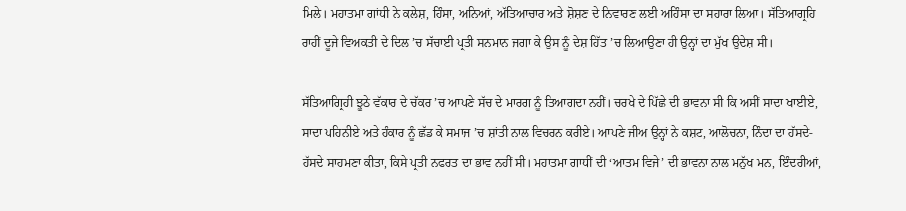ਮਿਲੇ। ਮਹਾਤਮਾ ਗਾਂਧੀ ਨੇ ਕਲੇਸ਼, ਹਿੰਸਾ, ਅਨਿਆਂ, ਅੱਤਿਆਚਾਰ ਅਤੇ ਸ਼ੋਸ਼ਣ ਦੇ ਨਿਵਾਰਣ ਲਈ ਅਹਿੰਸਾ ਦਾ ਸਹਾਰਾ ਲਿਆ। ਸੱਤਿਆਗ੍ਰਹਿ ਰਾਹੀਂ ਦੂਜੇ ਵਿਅਕਤੀ ਦੇ ਦਿਲ ’ਚ ਸੱਚਾਈ ਪ੍ਰਤੀ ਸਨਮਾਨ ਜਗਾ ਕੇ ਉਸ ਨੂੰ ਦੇਸ਼ ਹਿੱਤ ’ਚ ਲਿਆਉਣਾ ਹੀ ਉਨ੍ਹਾਂ ਦਾ ਮੁੱਖ ਉਦੇਸ਼ ਸੀ।

ਸੱਤਿਆਗ੍ਰਿਹੀ ਝੂਠੇ ਵੱਕਾਰ ਦੇ ਚੱਕਰ ’ਚ ਆਪਣੇ ਸੱਚ ਦੇ ਮਾਰਗ ਨੂੰ ਤਿਆਗਦਾ ਨਹੀਂ। ਚਰਖੇ ਦੇ ਪਿੱਛੇ ਦੀ ਭਾਵਨਾ ਸੀ ਕਿ ਅਸੀਂ ਸਾਦਾ ਖਾਈਏ, ਸਾਦਾ ਪਹਿਨੀਏ ਅਤੇ ਹੰਕਾਰ ਨੂੰ ਛੱਡ ਕੇ ਸਮਾਜ ’ਚ ਸ਼ਾਂਤੀ ਨਾਲ ਵਿਚਰਨ ਕਰੀਏ। ਆਪਣੇ ਜੀਅ ਉਨ੍ਹਾਂ ਨੇ ਕਸ਼ਟ, ਆਲੋਚਨਾ, ਨਿੰਦਾ ਦਾ ਹੱਸਦੇ-ਹੱਸਦੇ ਸਾਹਮਣਾ ਕੀਤਾ, ਕਿਸੇ ਪ੍ਰਤੀ ਨਫਰਤ ਦਾ ਭਾਵ ਨਹੀਂ ਸੀ। ਮਹਾਤਮਾ ਗਾਧੀਂ ਦੀ ‘ਆਤਮ ਵਿਜੇ’ ਦੀ ਭਾਵਨਾ ਨਾਲ ਮਨੁੱਖ ਮਨ, ਇੰਦਰੀਆਂ,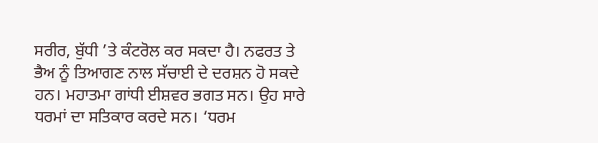ਸਰੀਰ, ਬੁੱਧੀ ’ਤੇ ਕੰਟਰੋਲ ਕਰ ਸਕਦਾ ਹੈ। ਨਫਰਤ ਤੇ ਭੈਅ ਨੂੰ ਤਿਆਗਣ ਨਾਲ ਸੱਚਾਈ ਦੇ ਦਰਸ਼ਨ ਹੋ ਸਕਦੇ ਹਨ। ਮਹਾਤਮਾ ਗਾਂਧੀ ਈਸ਼ਵਰ ਭਗਤ ਸਨ। ਉਹ ਸਾਰੇ ਧਰਮਾਂ ਦਾ ਸਤਿਕਾਰ ਕਰਦੇ ਸਨ। ‘ਧਰਮ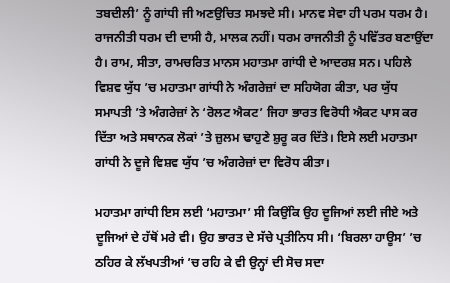ਤਬਦੀਲੀ’ ਨੂੰ ਗਾਂਧੀ ਜੀ ਅਣਉਚਿਤ ਸਮਝਦੇ ਸੀ। ਮਾਨਵ ਸੇਵਾ ਹੀ ਪਰਮ ਧਰਮ ਹੈ। ਰਾਜਨੀਤੀ ਧਰਮ ਦੀ ਦਾਸੀ ਹੈ, ਮਾਲਕ ਨਹੀਂ। ਧਰਮ ਰਾਜਨੀਤੀ ਨੂੰ ਪਵਿੱਤਰ ਬਣਾਉਂਦਾ ਹੈ। ਰਾਮ, ਸੀਤਾ, ਰਾਮਚਰਿਤ ਮਾਨਸ ਮਹਾਤਮਾ ਗਾਂਧੀ ਦੇ ਆਦਰਸ਼ ਸਨ। ਪਹਿਲੇ ਵਿਸ਼ਵ ਯੁੱਧ ’ਚ ਮਹਾਤਮਾ ਗਾਂਧੀ ਨੇ ਅੰਗਰੇਜ਼ਾਂ ਦਾ ਸਹਿਯੋਗ ਕੀਤਾ, ਪਰ ਯੁੱਧ ਸਮਾਪਤੀ ’ਤੇ ਅੰਗਰੇਜ਼ਾਂ ਨੇ ‘ਰੋਲਟ ਐਕਟ’ ਜਿਹਾ ਭਾਰਤ ਵਿਰੋਧੀ ਐਕਟ ਪਾਸ ਕਰ ਦਿੱਤਾ ਅਤੇ ਸਥਾਨਕ ਲੋਕਾਂ ’ਤੇ ਜ਼ੁਲਮ ਢਾਹੁਣੇ ਸ਼ੁਰੂ ਕਰ ਦਿੱਤੇ। ਇਸੇ ਲਈ ਮਹਾਤਮਾ ਗਾਂਧੀ ਨੇ ਦੂਜੇ ਵਿਸ਼ਵ ਯੁੱਧ ’ਚ ਅੰਗਰੇਜ਼ਾਂ ਦਾ ਵਿਰੋਧ ਕੀਤਾ।

ਮਹਾਤਮਾ ਗਾਂਧੀ ਇਸ ਲਈ ‘ਮਹਾਤਮਾ’ ਸੀ ਕਿਉਂਕਿ ਉਹ ਦੂਜਿਆਂ ਲਈ ਜੀਏ ਅਤੇ ਦੂਜਿਆਂ ਦੇ ਹੱਥੋਂ ਮਰੇ ਵੀ। ਉਹ ਭਾਰਤ ਦੇ ਸੱਚੇ ਪ੍ਰਤੀਨਿਧ ਸੀ। ‘ਬਿਰਲਾ ਹਾਊਸ’ ’ਚ ਠਹਿਰ ਕੇ ਲੱਖਪਤੀਆਂ ’ਚ ਰਹਿ ਕੇ ਵੀ ਉਨ੍ਹਾਂ ਦੀ ਸੋਚ ਸਦਾ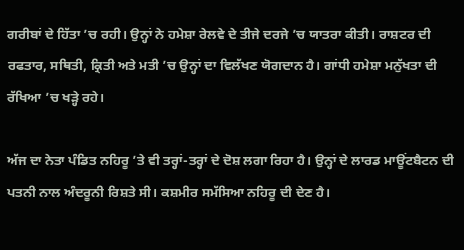ਗਰੀਬਾਂ ਦੇ ਹਿੱਤਾ ’ਚ ਰਹੀ। ਉਨ੍ਹਾਂ ਨੇ ਹਮੇਸ਼ਾ ਰੇਲਵੇ ਦੇ ਤੀਜੇ ਦਰਜੇ ’ਚ ਯਾਤਰਾ ਕੀਤੀ। ਰਾਸ਼ਟਰ ਦੀ ਰਫਤਾਰ, ਸਥਿਤੀ, ਕ੍ਰਿਤੀ ਅਤੇ ਮਤੀ ’ਚ ਉਨ੍ਹਾਂ ਦਾ ਵਿਲੱਖਣ ਯੋਗਦਾਨ ਹੈ। ਗਾਂਧੀ ਹਮੇਸ਼ਾ ਮਨੁੱਖਤਾ ਦੀ ਰੱਖਿਆ ’ਚ ਖੜ੍ਹੇ ਰਹੇ।

ਅੱਜ ਦਾ ਨੇਤਾ ਪੰਡਿਤ ਨਹਿਰੂ ’ਤੇ ਵੀ ਤਰ੍ਹਾਂ-ਤਰ੍ਹਾਂ ਦੇ ਦੋਸ਼ ਲਗਾ ਰਿਹਾ ਹੈ। ਉਨ੍ਹਾਂ ਦੇ ਲਾਰਡ ਮਾਊਂਟਬੈਟਨ ਦੀ ਪਤਨੀ ਨਾਲ ਅੰਦਰੂਨੀ ਰਿਸ਼ਤੇ ਸੀ। ਕਸ਼ਮੀਰ ਸਮੱਸਿਆ ਨਹਿਰੂ ਦੀ ਦੇਣ ਹੈ।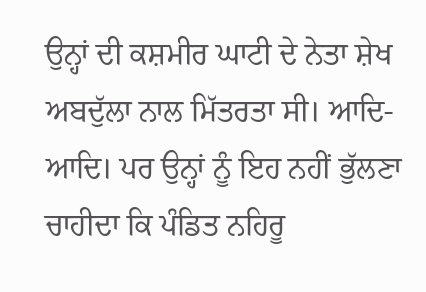ਉਨ੍ਹਾਂ ਦੀ ਕਸ਼ਮੀਰ ਘਾਟੀ ਦੇ ਨੇਤਾ ਸ਼ੇਖ ਅਬਦੁੱਲਾ ਨਾਲ ਮਿੱਤਰਤਾ ਸੀ। ਆਦਿ-ਆਦਿ। ਪਰ ਉਨ੍ਹਾਂ ਨੂੰ ਇਹ ਨਹੀਂ ਭੁੱਲਣਾ ਚਾਹੀਦਾ ਕਿ ਪੰਡਿਤ ਨਹਿਰੂ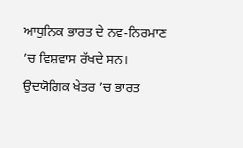ਆਧੁਨਿਕ ਭਾਰਤ ਦੇ ਨਵ-ਨਿਰਮਾਣ ’ਚ ਵਿਸ਼ਵਾਸ ਰੱਖਦੇ ਸਨ। ਉਦਯੋਗਿਕ ਖੇਤਰ ’ਚ ਭਾਰਤ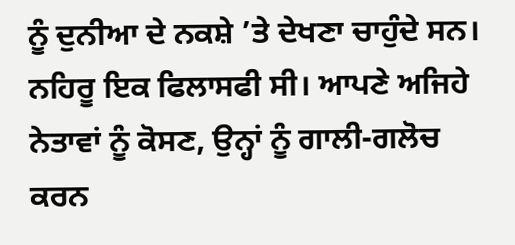ਨੂੰ ਦੁਨੀਆ ਦੇ ਨਕਸ਼ੇ ’ਤੇ ਦੇਖਣਾ ਚਾਹੁੰਦੇ ਸਨ। ਨਹਿਰੂ ਇਕ ਫਿਲਾਸਫੀ ਸੀ। ਆਪਣੇ ਅਜਿਹੇ ਨੇਤਾਵਾਂ ਨੂੰ ਕੋਸਣ, ਉਨ੍ਹਾਂ ਨੂੰ ਗਾਲੀ-ਗਲੋਚ ਕਰਨ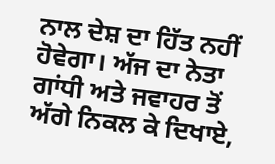ਨਾਲ ਦੇਸ਼ ਦਾ ਹਿੱਤ ਨਹੀਂ ਹੋਵੇਗਾ। ਅੱਜ ਦਾ ਨੇਤਾ ਗਾਂਧੀ ਅਤੇ ਜਵਾਹਰ ਤੋਂ ਅੱਗੇ ਨਿਕਲ ਕੇ ਦਿਖਾਏ,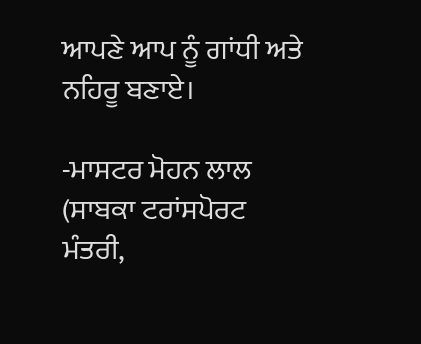ਆਪਣੇ ਆਪ ਨੂੰ ਗਾਂਧੀ ਅਤੇ ਨਹਿਰੂ ਬਣਾਏ।

-ਮਾਸਟਰ ਮੋਹਨ ਲਾਲ
(ਸਾਬਕਾ ਟਰਾਂਸਪੋਰਟ ਮੰਤਰੀ,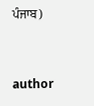ਪੰਜਾਬ)


author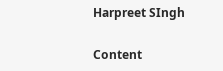Harpreet SIngh

Content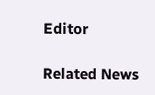Editor

Related News